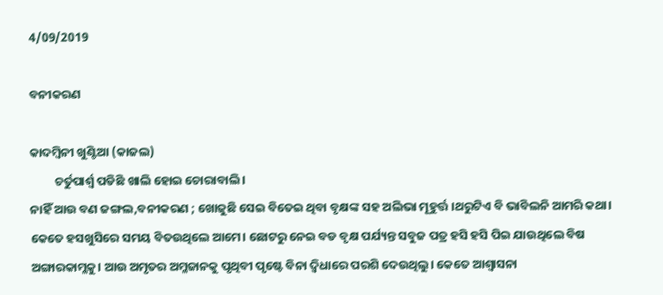4/09/2019

ବନୀକରଣ

କାଦମ୍ବିନୀ ଖୁଣ୍ଟିଆ (କାଜଲ)
         ଚର୍ତୁପାର୍ଶ୍ବ ପଡିଛି ଖାଲି ହୋଇ ଚୋରାବାଲି ।
ନାହିଁ ଆଉ ବଣ ଜଙ୍ଗଲ,ବନୀକରଣ ; ଖୋଜୁଛି ସେଇ ବିତେଇ ଥିବା ବୃକ୍ଷଙ୍କ ସହ ଅଲିଭା ମୂହୁର୍ତ୍ତ ।ଥରୁଟିଏ ବି ଭାବିଲନି ଆମରି କଥା। କେତେ ହସଖୁସିରେ ସମୟ ବିତଉଥିଲେ ଆମେ। ଛୋଟରୁ ନେଇ ବଡ ବୃକ୍ଷ ପର୍ଯ୍ୟନ୍ତ ସବୁଜ ପତ୍ର ହସି ହସି ପିଇ ଯାଉଥିଲେ ବିଷ ଅଙ୍ଗାରକାମ୍ଳକୁ। ଆଉ ଅମୃତର ଅମ୍ଳଜାନକୁ ପୃଥିବୀ ପୃଷ୍ଟେ ବିନା ଦ୍ବିଧାରେ ପରଶି ଦେଉଥିଲୁ। କେତେ ଆଶ୍ବାସନା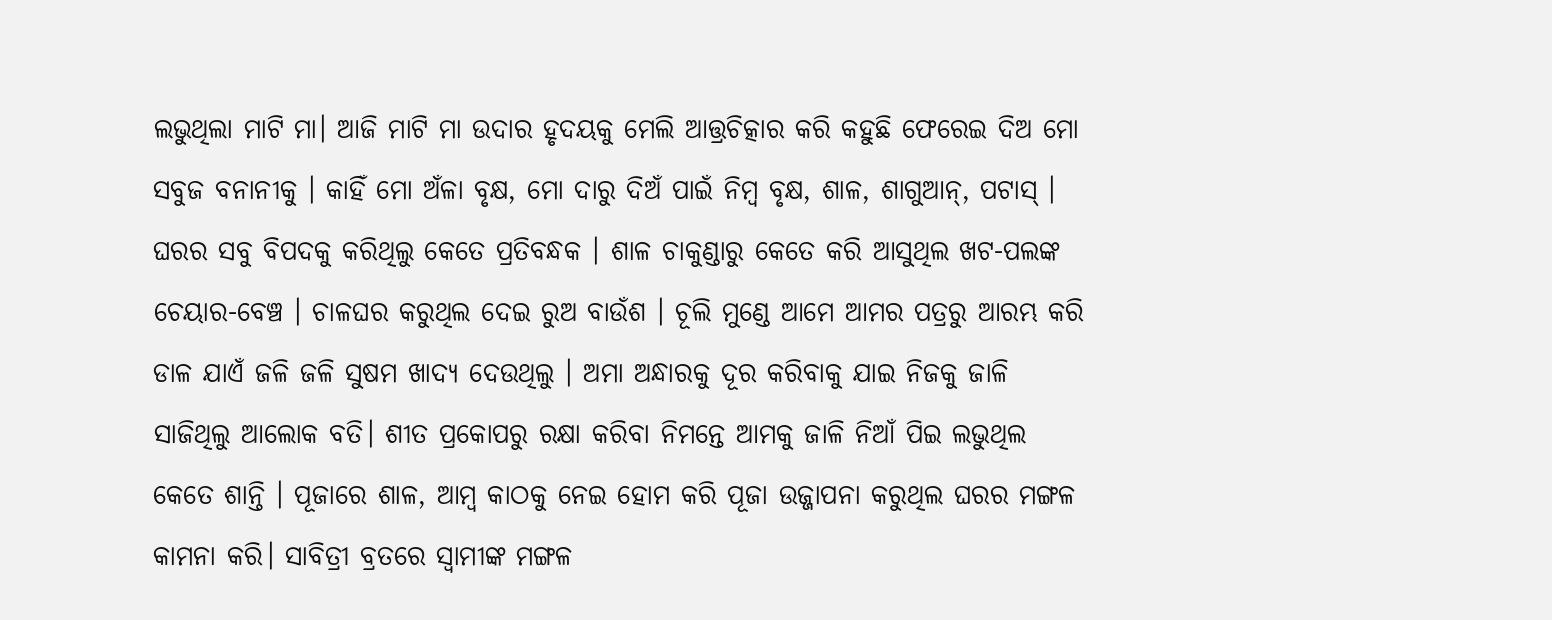ଲଭୁଥିଲା ମାଟି ମା। ଆଜି ମାଟି ମା ଉଦାର ହୃଦୟକୁ ମେଲି ଆତ୍ତ୍ରଚିତ୍କାର କରି କହୁଛି ଫେରେଇ ଦିଅ ମୋ ସବୁଜ ବନାନୀକୁ । କାହିଁ ମୋ ଅଁଳା ବୃକ୍ଷ, ମୋ ଦାରୁ ଦିଅଁ ପାଇଁ ନିମ୍ବ ବୃକ୍ଷ, ଶାଳ, ଶାଗୁଆନ୍‌, ପଟାସ୍‌ । ଘରର ସବୁ ବିପଦକୁ କରିଥିଲୁ କେତେ ପ୍ରତିବନ୍ଧକ । ଶାଳ ଚାକୁଣ୍ଡାରୁ କେତେ କରି ଆସୁଥିଲ ଖଟ-ପଲଙ୍କ ଚେୟାର-ବେଞ୍ଚ । ଚାଳଘର କରୁଥିଲ ଦେଇ ରୁଅ ବାଉଁଶ । ଚୂଲି ମୁଣ୍ଡେ ଆମେ ଆମର ପତ୍ରରୁ ଆରମ୍ଭ କରି ଡାଳ ଯାଏଁ ଜଳି ଜଳି ସୁଷମ ଖାଦ୍ୟ ଦେଉଥିଲୁ । ଅମା ଅନ୍ଧାରକୁ ଦୂର କରିବାକୁ ଯାଇ ନିଜକୁ ଜାଳି ସାଜିଥିଲୁ ଆଲୋକ ବତି। ଶୀତ ପ୍ରକୋପରୁ ରକ୍ଷା କରିବା ନିମନ୍ତେ ଆମକୁ ଜାଳି ନିଆଁ ପିଇ ଲଭୁଥିଲ କେତେ ଶାନ୍ତି । ପୂଜାରେ ଶାଳ, ଆମ୍ବ କାଠକୁ ନେଇ ହୋମ କରି ପୂଜା ଉଜ୍ଜାପନା କରୁଥିଲ ଘରର ମଙ୍ଗଳ କାମନା କରି। ସାବିତ୍ରୀ ବ୍ରତରେ ସ୍ବାମୀଙ୍କ ମଙ୍ଗଳ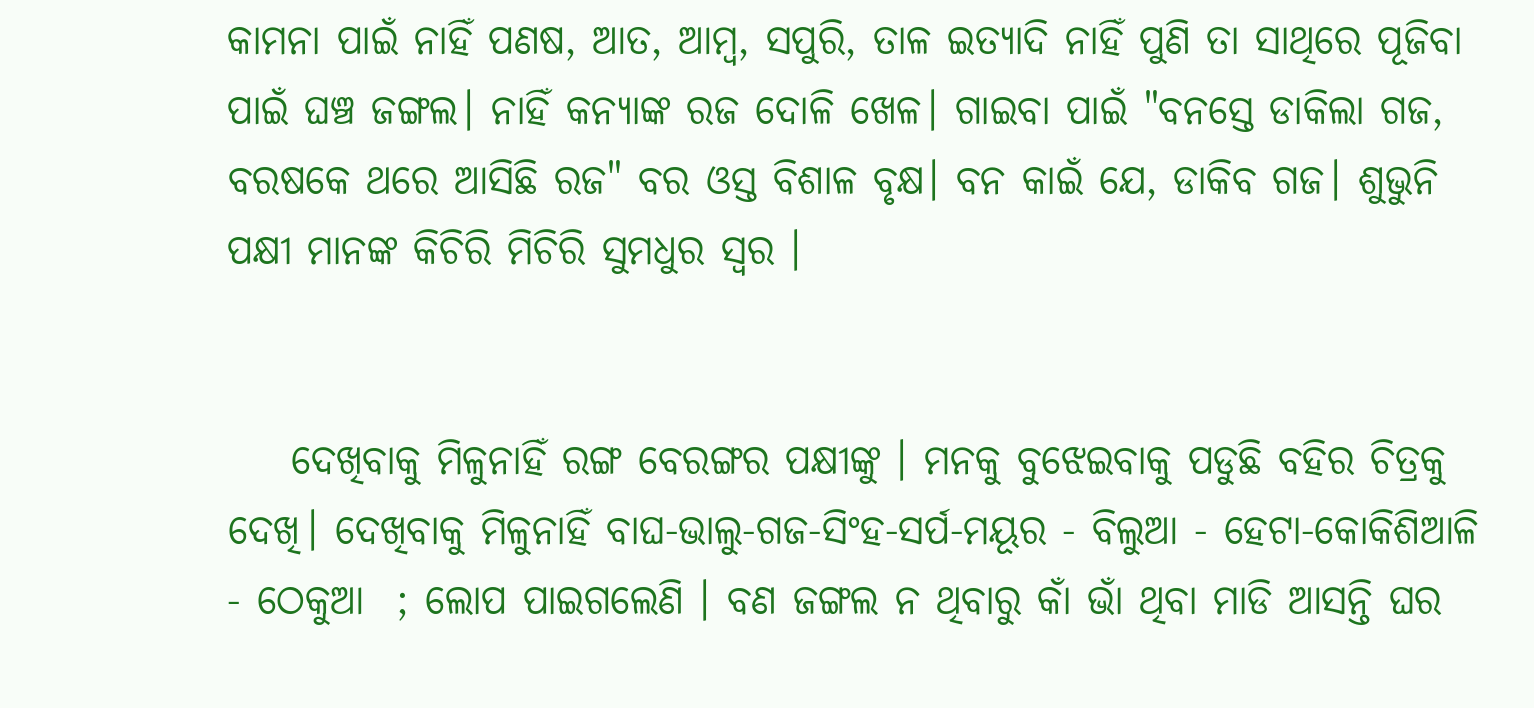କାମନା ପାଇଁ ନାହିଁ ପଣଷ, ଆତ, ଆମ୍ବ, ସପୁରି, ତାଳ ଇତ୍ୟାଦି ନାହିଁ ପୁଣି ତା ସାଥିରେ ପୂଜିବା ପାଇଁ ଘଞ୍ଚ ଜଙ୍ଗଲ। ନାହିଁ କନ୍ୟାଙ୍କ ରଜ ଦୋଳି ଖେଳ। ଗାଇବା ପାଇଁ "ବନସ୍ତେ ଡାକିଲା ଗଜ, ବରଷକେ ଥରେ ଆସିଛି ରଜ" ବର ଓସ୍ତ ବିଶାଳ ବୃକ୍ଷ। ବନ କାଇଁ ଯେ, ଡାକିବ ଗଜ। ଶୁଭୁନି ପକ୍ଷୀ ମାନଙ୍କ କିଚିରି ମିଚିରି ସୁମଧୁର ସ୍ବର ।


    ଦେଖିବାକୁ ମିଳୁନାହିଁ ରଙ୍ଗ ବେରଙ୍ଗର ପକ୍ଷୀଙ୍କୁ । ମନକୁ ବୁଝେଇବାକୁ ପଡୁଛି ବହିର ଚିତ୍ରକୁ ଦେଖି। ଦେଖିବାକୁ ମିଳୁନାହିଁ ବାଘ-ଭାଲୁ-ଗଜ-ସିଂହ-ସର୍ପ-ମୟୂର - ବିଲୁଆ - ହେଟା-କୋକିଶିଆଳି - ଠେକୁଆ  ; ଲୋପ ପାଇଗଲେଣି । ବଣ ଜଙ୍ଗଲ ନ ଥିବାରୁ କାଁ ଭାଁ ଥିବା ମାଡି ଆସନ୍ତି ଘର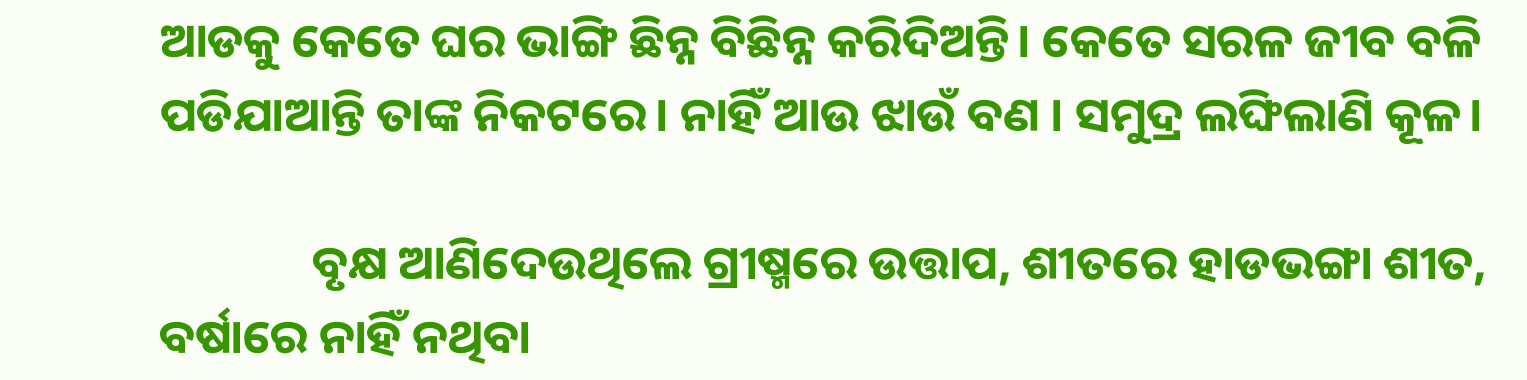ଆଡକୁ କେତେ ଘର ଭାଙ୍ଗି ଛିନ୍ନ ବିଛିନ୍ନ କରିଦିଅନ୍ତି। କେତେ ସରଳ ଜୀବ ବଳି ପଡିଯାଆନ୍ତି ତାଙ୍କ ନିକଟରେ। ନାହିଁ ଆଉ ଝାଉଁ ବଣ । ସମୁଦ୍ର ଲଙ୍ଘିଲାଣି କୂଳ।

              ବୃକ୍ଷ ଆଣିଦେଉଥିଲେ ଗ୍ରୀଷ୍ମରେ ଉତ୍ତାପ, ଶୀତରେ ହାଡଭଙ୍ଗା ଶୀତ, ବର୍ଷାରେ ନାହିଁ ନଥିବା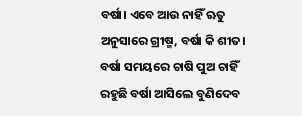ବର୍ଷା। ଏବେ ଆଉ ନାହିଁ ଋତୁ ଅନୁସାରେ ଗ୍ରୀଷ୍ମ, ବର୍ଷା କି ଶୀତ। ବର୍ଷା ସମୟରେ ଚାଷି ପୁଅ ଚାହିଁ ରହୁଛି ବର୍ଷା ଆସିଲେ ବୁଣିଦେବ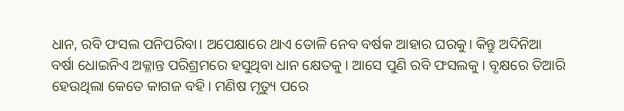ଧାନ, ରବି ଫସଲ ପନିପରିବା। ଅପେକ୍ଷାରେ ଥାଏ ତୋଳି ନେବ ବର୍ଷକ ଆହାର ଘରକୁ। କିନ୍ତୁ ଅଦିନିଆ ବର୍ଷା ଧୋଇନିଏ ଅକ୍ଳାନ୍ତ ପରିଶ୍ରମରେ ହସୁଥିବା ଧାନ କ୍ଷେତକୁ । ଆସେ ପୁଣି ରବି ଫସଲକୁ । ବୃକ୍ଷରେ ତିଆରି ହେଉଥିଲା କେତେ କାଗଜ ବହି। ମଣିଷ ମୃତ୍ୟୁ ପରେ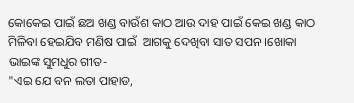କୋକେଇ ପାଇଁ ଛଅ ଖଣ୍ଡ ବାଉଁଶ କାଠ ଆଉ ଦାହ ପାଇଁ କେଇ ଖଣ୍ଡ କାଠ ମିଳିବା ହେଇଯିବ ମଣିଷ ପାଇଁ  ଆଗକୁ ଦେଖିବା ସାତ ସପନ ।ଖୋକା ଭାଇଙ୍କ ସୁମଧୁର ଗୀତ-
"ଏଇ ଯେ ବନ ଲତା ପାହାଡ,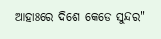ଆହାଃରେ ଦିଶେ କେଡେ ସୁନ୍ଦର"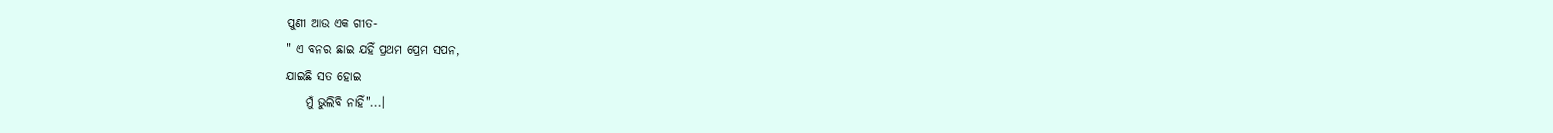ପୁଣୀ ଆଉ ଏକ ଗୀତ-
" ଏ ବନର ଛାଇ ଯହିଁ ପ୍ରଥମ ପ୍ରେମ ସପନ,
ଯାଇଛି ସତ ହୋଇ
    ମୁଁ ଭୁଲିବି ନାହିଁ"...।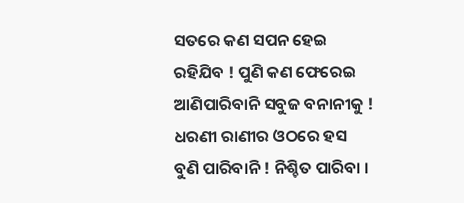ସତରେ କଣ ସପନ ହେଇ ରହିଯିବ ! ପୁଣି କଣ ଫେରେଇ ଆଣିପାରିବାନି ସବୁଜ ବନାନୀକୁ ! ଧରଣୀ ରାଣୀର ଓଠରେ ହସ ବୁଣି ପାରିବାନି ! ନିଶ୍ଚିତ ପାରିବା ।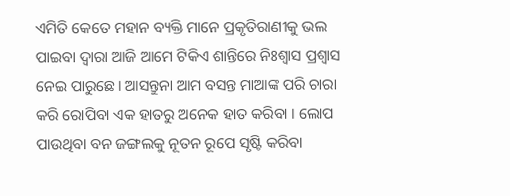ଏମିତି କେତେ ମହାନ ବ୍ୟକ୍ତି ମାନେ ପ୍ରକୃତିରାଣୀକୁ ଭଲ ପାଇବା ଦ୍ବାରା ଆଜି ଆମେ ଟିକିଏ ଶାନ୍ତିରେ ନିଃଶ୍ବାସ ପ୍ରଶ୍ବାସ ନେଇ ପାରୁଛେ। ଆସନ୍ତୁନା ଆମ ବସନ୍ତ ମାଆଙ୍କ ପରି ଚାରା କରି ରୋପିବା ଏକ ହାତରୁ ଅନେକ ହାତ କରିବା । ଲୋପ ପାଉଥିବା ବନ ଜଙ୍ଗଲକୁ ନୂତନ ରୂପେ ସୃଷ୍ଟି କରିବା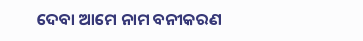ଦେବା ଆମେ ନାମ ବନୀକରଣ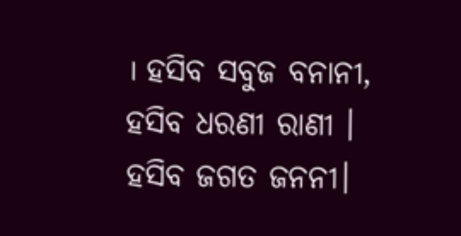। ହସିବ ସବୁଜ ବନାନୀ,  ହସିବ ଧରଣୀ ରାଣୀ । ହସିବ ଜଗତ ଜନନୀ।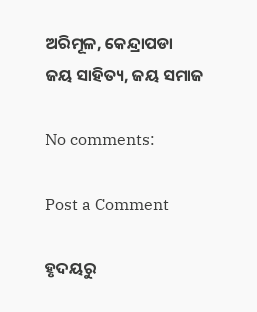ଅରିମୂଳ, କେନ୍ଦ୍ରାପଡା
ଜୟ ସାହିତ୍ୟ, ଜୟ ସମାଜ

No comments:

Post a Comment

ହୃଦୟରୁ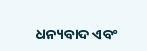ଧନ୍ୟବାଦ ଏବଂ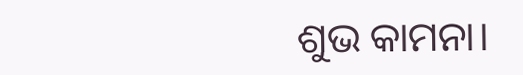ଶୁଭ କାମନା।